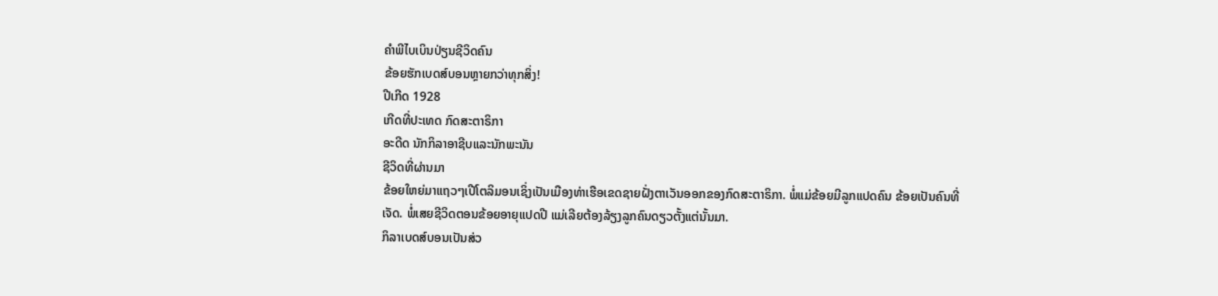ຄຳພີໄບເບິນປ່ຽນຊີວິດຄົນ
ຂ້ອຍຮັກເບດສ໌ບອນຫຼາຍກວ່າທຸກສິ່ງ!
ປີເກີດ 1928
ເກີດທີ່ປະເທດ ກົດສະຕາຣິກາ
ອະດີດ ນັກກິລາອາຊີບແລະນັກພະນັນ
ຊີວິດທີ່ຜ່ານມາ
ຂ້ອຍໃຫຍ່ມາແຖວໆເປີໂຕລິມອນເຊິ່ງເປັນເມືອງທ່າເຮືອເຂດຊາຍຝັ່ງຕາເວັນອອກຂອງກົດສະຕາຣິກາ. ພໍ່ແມ່ຂ້ອຍມີລູກແປດຄົນ ຂ້ອຍເປັນຄົນທີ່ເຈັດ. ພໍ່ເສຍຊີວິດຕອນຂ້ອຍອາຍຸແປດປີ ແມ່ເລີຍຕ້ອງລ້ຽງລູກຄົນດຽວຕັ້ງແຕ່ນັ້ນມາ.
ກິລາເບດສ໌ບອນເປັນສ່ວ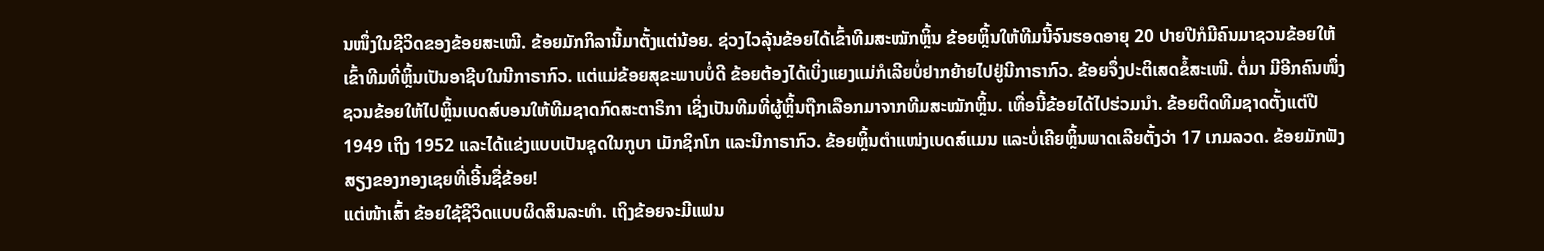ນໜຶ່ງໃນຊີວິດຂອງຂ້ອຍສະເໝີ. ຂ້ອຍມັກກິລານີ້ມາຕັ້ງແຕ່ນ້ອຍ. ຊ່ວງໄວລຸ້ນຂ້ອຍໄດ້ເຂົ້າທີມສະໝັກຫຼິ້ນ ຂ້ອຍຫຼິ້ນໃຫ້ທີມນີ້ຈົນຮອດອາຍຸ 20 ປາຍປີກໍມີຄົນມາຊວນຂ້ອຍໃຫ້ເຂົ້າທີມທີ່ຫຼິ້ນເປັນອາຊີບໃນນີກາຣາກົວ. ແຕ່ແມ່ຂ້ອຍສຸຂະພາບບໍ່ດີ ຂ້ອຍຕ້ອງໄດ້ເບິ່ງແຍງແມ່ກໍເລີຍບໍ່ຢາກຍ້າຍໄປຢູ່ນີກາຣາກົວ. ຂ້ອຍຈຶ່ງປະຕິເສດຂໍ້ສະເໜີ. ຕໍ່ມາ ມີອີກຄົນໜຶ່ງຊວນຂ້ອຍໃຫ້ໄປຫຼິ້ນເບດສ໌ບອນໃຫ້ທີມຊາດກົດສະຕາຣິກາ ເຊິ່ງເປັນທີມທີ່ຜູ້ຫຼິ້ນຖືກເລືອກມາຈາກທີມສະໝັກຫຼິ້ນ. ເທື່ອນີ້ຂ້ອຍໄດ້ໄປຮ່ວມນຳ. ຂ້ອຍຕິດທີມຊາດຕັ້ງແຕ່ປີ 1949 ເຖິງ 1952 ແລະໄດ້ແຂ່ງແບບເປັນຊຸດໃນກູບາ ເມັກຊິກໂກ ແລະນີກາຣາກົວ. ຂ້ອຍຫຼິ້ນຕຳແໜ່ງເບດສ໌ແມນ ແລະບໍ່ເຄີຍຫຼິ້ນພາດເລີຍຕັ້ງວ່າ 17 ເກມລວດ. ຂ້ອຍມັກຟັງສຽງຂອງກອງເຊຍທີ່ເອີ້ນຊື່ຂ້ອຍ!
ແຕ່ໜ້າເສົ້າ ຂ້ອຍໃຊ້ຊີວິດແບບຜິດສິນລະທຳ. ເຖິງຂ້ອຍຈະມີແຟນ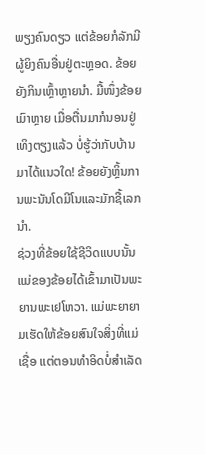ພຽງຄົນດຽວ ແຕ່ຂ້ອຍກໍລັກມີຜູ້ຍິງຄົນອື່ນຢູ່ຕະຫຼອດ. ຂ້ອຍຍັງກິນເຫຼົ້າຫຼາຍນຳ. ມື້ໜຶ່ງຂ້ອຍເມົາຫຼາຍ ເມື່ອຕື່ນມາກໍນອນຢູ່ເທິງຕຽງແລ້ວ ບໍ່ຮູ້ວ່າກັບບ້ານມາໄດ້ແນວໃດ! ຂ້ອຍຍັງຫຼິ້ນການພະນັນໂດມີໂນແລະມັກຊື້ເລກນຳ.
ຊ່ວງທີ່ຂ້ອຍໃຊ້ຊີວິດແບບນັ້ນ ແມ່ຂອງຂ້ອຍໄດ້ເຂົ້າມາເປັນພະຍານພະເຢໂຫວາ. ແມ່ພະຍາຍາມເຮັດໃຫ້ຂ້ອຍສົນໃຈສິ່ງທີ່ແມ່ເຊື່ອ ແຕ່ຕອນທຳອິດບໍ່ສຳເລັດ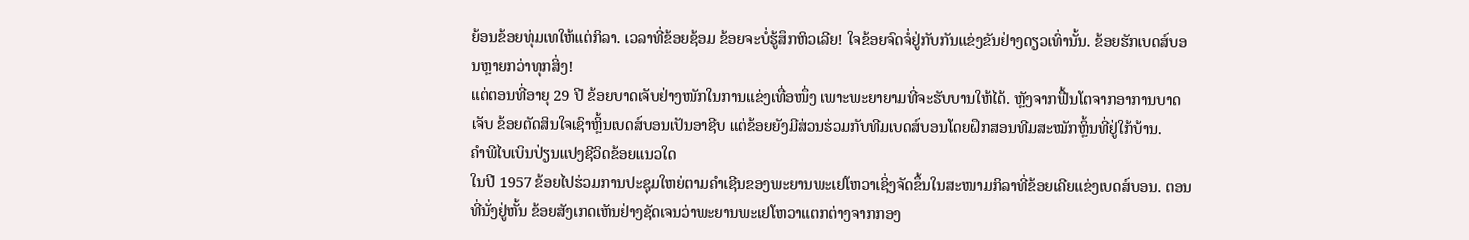ຍ້ອນຂ້ອຍທຸ່ມເທໃຫ້ແຕ່ກິລາ. ເວລາທີ່ຂ້ອຍຊ້ອມ ຂ້ອຍຈະບໍ່ຮູ້ສຶກຫິວເລີຍ! ໃຈຂ້ອຍຈົດຈໍ່ຢູ່ກັບກັນແຂ່ງຂັນຢ່າງດຽວເທົ່ານັ້ນ. ຂ້ອຍຮັກເບດສ໌ບອນຫຼາຍກວ່າທຸກສິ່ງ!
ແຕ່ຕອນທີ່ອາຍຸ 29 ປີ ຂ້ອຍບາດເຈັບຢ່າງໜັກໃນການແຂ່ງເທື່ອໜຶ່ງ ເພາະພະຍາຍາມທີ່ຈະຮັບບານໃຫ້ໄດ້. ຫຼັງຈາກຟື້ນໂຕຈາກອາການບາດເຈັບ ຂ້ອຍຕັດສິນໃຈເຊົາຫຼິ້ນເບດສ໌ບອນເປັນອາຊີບ ແຕ່ຂ້ອຍຍັງມີສ່ວນຮ່ວມກັບທີມເບດສ໌ບອນໂດຍຝຶກສອນທີມສະໝັກຫຼິ້ນທີ່ຢູ່ໃກ້ບ້ານ.
ຄຳພີໄບເບິນປ່ຽນແປງຊີວິດຂ້ອຍແນວໃດ
ໃນປີ 1957 ຂ້ອຍໄປຮ່ວມການປະຊຸມໃຫຍ່ຕາມຄຳເຊີນຂອງພະຍານພະເຢໂຫວາເຊິ່ງຈັດຂຶ້ນໃນສະໜາມກິລາທີ່ຂ້ອຍເຄີຍແຂ່ງເບດສ໌ບອນ. ຕອນທີ່ນັ່ງຢູ່ຫັ້ນ ຂ້ອຍສັງເກດເຫັນຢ່າງຊັດເຈນວ່າພະຍານພະເຢໂຫວາແຕກຕ່າງຈາກກອງ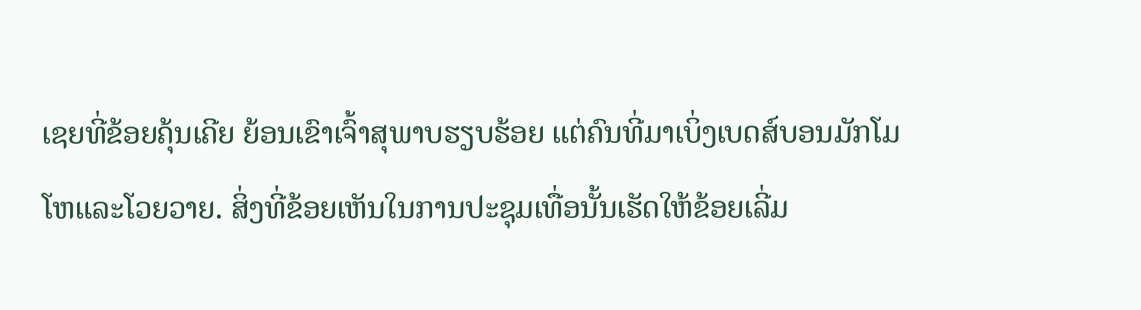ເຊຍທີ່ຂ້ອຍຄຸ້ນເຄີຍ ຍ້ອນເຂົາເຈົ້າສຸພາບຮຽບຮ້ອຍ ແຕ່ຄົນທີ່ມາເບິ່ງເບດສ໌ບອນມັກໂມໂຫແລະໂວຍວາຍ. ສິ່ງທີ່ຂ້ອຍເຫັນໃນການປະຊຸມເທື່ອນັ້ນເຮັດໃຫ້ຂ້ອຍເລີ່ມ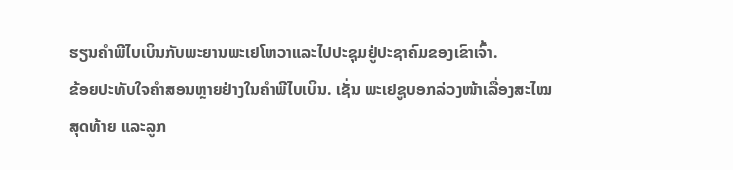ຮຽນຄຳພີໄບເບິນກັບພະຍານພະເຢໂຫວາແລະໄປປະຊຸມຢູ່ປະຊາຄົມຂອງເຂົາເຈົ້າ.
ຂ້ອຍປະທັບໃຈຄຳສອນຫຼາຍຢ່າງໃນຄຳພີໄບເບິນ. ເຊັ່ນ ພະເຢຊູບອກລ່ວງໜ້າເລື່ອງສະໄໝສຸດທ້າຍ ແລະລູກ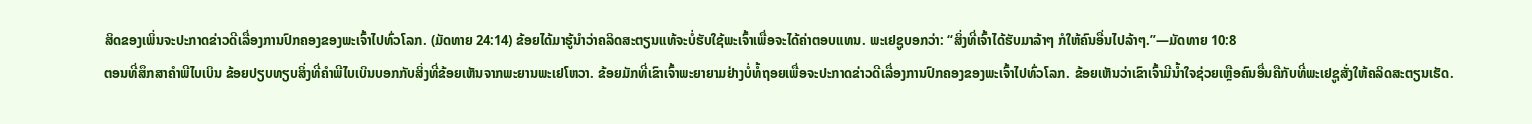ສິດຂອງເພິ່ນຈະປະກາດຂ່າວດີເລື່ອງການປົກຄອງຂອງພະເຈົ້າໄປທົ່ວໂລກ. (ມັດທາຍ 24:14) ຂ້ອຍໄດ້ມາຮູ້ນຳວ່າຄລິດສະຕຽນແທ້ຈະບໍ່ຮັບໃຊ້ພະເຈົ້າເພື່ອຈະໄດ້ຄ່າຕອບແທນ. ພະເຢຊູບອກວ່າ: “ສິ່ງທີ່ເຈົ້າໄດ້ຮັບມາລ້າໆ ກໍໃຫ້ຄົນອື່ນໄປລ້າໆ.”—ມັດທາຍ 10:8
ຕອນທີ່ສຶກສາຄຳພີໄບເບິນ ຂ້ອຍປຽບທຽບສິ່ງທີ່ຄຳພີໄບເບິນບອກກັບສິ່ງທີ່ຂ້ອຍເຫັນຈາກພະຍານພະເຢໂຫວາ. ຂ້ອຍມັກທີ່ເຂົາເຈົ້າພະຍາຍາມຢ່າງບໍ່ທໍ້ຖອຍເພື່ອຈະປະກາດຂ່າວດີເລື່ອງການປົກຄອງຂອງພະເຈົ້າໄປທົ່ວໂລກ. ຂ້ອຍເຫັນວ່າເຂົາເຈົ້າມີນ້ຳໃຈຊ່ວຍເຫຼືອຄົນອື່ນຄືກັບທີ່ພະເຢຊູສັ່ງໃຫ້ຄລິດສະຕຽນເຮັດ.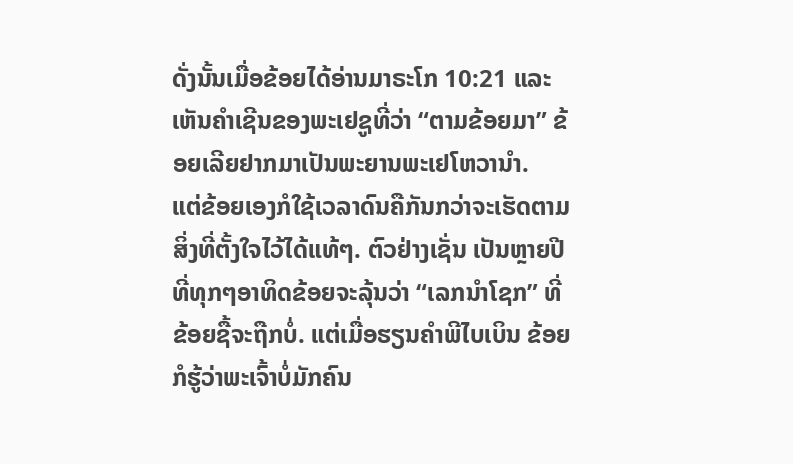ດັ່ງນັ້ນເມື່ອຂ້ອຍໄດ້ອ່ານມາຣະໂກ 10:21 ແລະເຫັນຄຳເຊີນຂອງພະເຢຊູທີ່ວ່າ “ຕາມຂ້ອຍມາ” ຂ້ອຍເລີຍຢາກມາເປັນພະຍານພະເຢໂຫວານຳ.
ແຕ່ຂ້ອຍເອງກໍໃຊ້ເວລາດົນຄືກັນກວ່າຈະເຮັດຕາມສິ່ງທີ່ຕັ້ງໃຈໄວ້ໄດ້ແທ້ໆ. ຕົວຢ່າງເຊັ່ນ ເປັນຫຼາຍປີທີ່ທຸກໆອາທິດຂ້ອຍຈະລຸ້ນວ່າ “ເລກນຳໂຊກ” ທີ່ຂ້ອຍຊື້ຈະຖືກບໍ່. ແຕ່ເມື່ອຮຽນຄຳພີໄບເບິນ ຂ້ອຍກໍຮູ້ວ່າພະເຈົ້າບໍ່ມັກຄົນ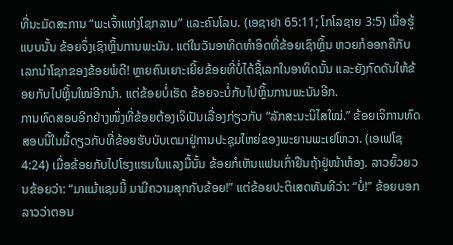ທີ່ນະມັດສະການ “ພະເຈົ້າແຫ່ງໂຊກລາບ” ແລະຄົນໂລບ. (ເອຊາຢາ 65:11; ໂກໂລຊາຍ 3:5) ເມື່ອຮູ້ແບບນັ້ນ ຂ້ອຍຈຶ່ງເຊົາຫຼິ້ນການພະນັນ. ແຕ່ໃນວັນອາທິດທຳອິດທີ່ຂ້ອຍເຊົາຫຼິ້ນ ຫວຍກໍອອກຄືກັບເລກນຳໂຊກຂອງຂ້ອຍພໍດີ! ຫຼາຍຄົນເຍາະເຍີ້ຍຂ້ອຍທີ່ບໍ່ໄດ້ຊື້ເລກໃນອາທິດນັ້ນ ແລະຍັງກົດດັນໃຫ້ຂ້ອຍກັບໄປຫຼິ້ນໃໝ່ອີກນຳ. ແຕ່ຂ້ອຍບໍ່ເຮັດ ຂ້ອຍຈະບໍ່ກັບໄປຫຼິ້ນການພະນັນອີກ.
ການທົດສອບອີກຢ່າງໜຶ່ງທີ່ຂ້ອຍຕ້ອງເຈິເປັນເລື່ອງກ່ຽວກັບ “ລັກສະນະນິໄສໃໝ່.” ຂ້ອຍເຈິການທົດສອບນີ້ໃນມື້ດຽວກັບທີ່ຂ້ອຍຮັບບັບເຕມາຢູ່ການປະຊຸມໃຫຍ່ຂອງພະຍານພະເຢໂຫວາ. (ເອເຟໂຊ 4:24) ເມື່ອຂ້ອຍກັບໄປໂຮງແຮມໃນແລງມື້ນັ້ນ ຂ້ອຍກໍເຫັນແຟນເກົ່າຢືນຖ້າຢູ່ໜ້າຫ້ອງ. ລາວຍົ້ວຍວນຂ້ອຍວ່າ: “ມາແມ້ແຊມມີ້ ມາມີຄວາມສຸກກັບຂ້ອຍ!” ແຕ່ຂ້ອຍປະຕິເສດທັນທີວ່າ: “ບໍ່!” ຂ້ອຍບອກລາວວ່າຕອນ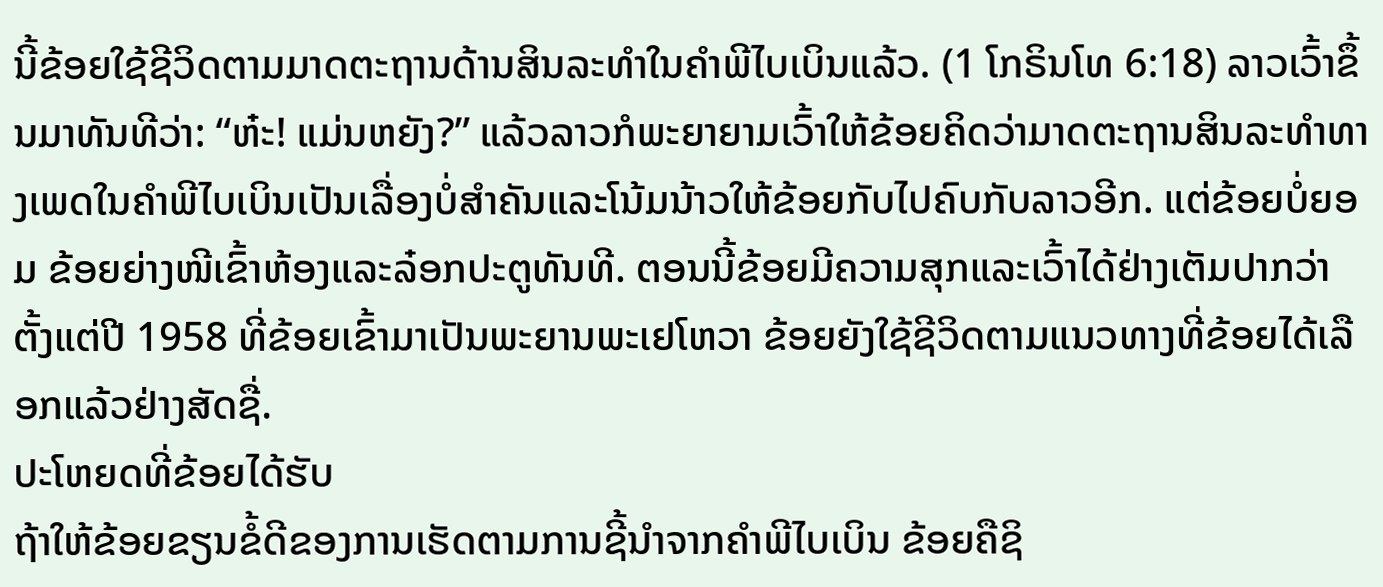ນີ້ຂ້ອຍໃຊ້ຊີວິດຕາມມາດຕະຖານດ້ານສິນລະທຳໃນຄຳພີໄບເບິນແລ້ວ. (1 ໂກຣິນໂທ 6:18) ລາວເວົ້າຂຶ້ນມາທັນທີວ່າ: “ຫ໋ະ! ແມ່ນຫຍັງ?” ແລ້ວລາວກໍພະຍາຍາມເວົ້າໃຫ້ຂ້ອຍຄິດວ່າມາດຕະຖານສິນລະທຳທາງເພດໃນຄຳພີໄບເບິນເປັນເລື່ອງບໍ່ສຳຄັນແລະໂນ້ມນ້າວໃຫ້ຂ້ອຍກັບໄປຄົບກັບລາວອີກ. ແຕ່ຂ້ອຍບໍ່ຍອມ ຂ້ອຍຍ່າງໜີເຂົ້າຫ້ອງແລະລ໋ອກປະຕູທັນທີ. ຕອນນີ້ຂ້ອຍມີຄວາມສຸກແລະເວົ້າໄດ້ຢ່າງເຕັມປາກວ່າ ຕັ້ງແຕ່ປີ 1958 ທີ່ຂ້ອຍເຂົ້າມາເປັນພະຍານພະເຢໂຫວາ ຂ້ອຍຍັງໃຊ້ຊີວິດຕາມແນວທາງທີ່ຂ້ອຍໄດ້ເລືອກແລ້ວຢ່າງສັດຊື່.
ປະໂຫຍດທີ່ຂ້ອຍໄດ້ຮັບ
ຖ້າໃຫ້ຂ້ອຍຂຽນຂໍ້ດີຂອງການເຮັດຕາມການຊີ້ນຳຈາກຄຳພີໄບເບິນ ຂ້ອຍຄືຊິ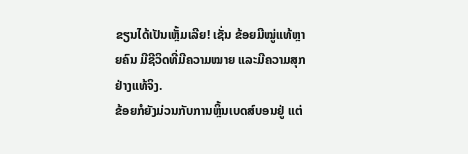ຂຽນໄດ້ເປັນເຫຼັ້ມເລີຍ! ເຊັ່ນ ຂ້ອຍມີໝູ່ແທ້ຫຼາຍຄົນ ມີຊີວິດທີ່ມີຄວາມໝາຍ ແລະມີຄວາມສຸກຢ່າງແທ້ຈິງ.
ຂ້ອຍກໍຍັງມ່ວນກັບການຫຼິ້ນເບດສ໌ບອນຢູ່ ແຕ່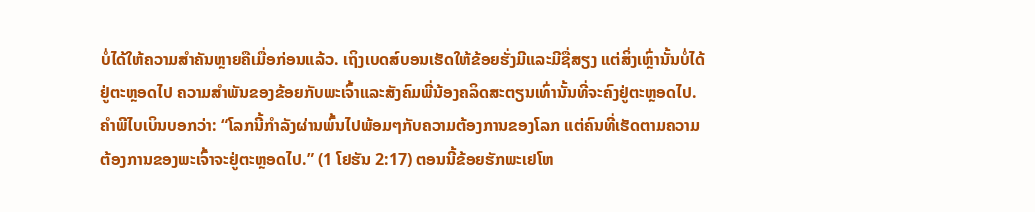ບໍ່ໄດ້ໃຫ້ຄວາມສຳຄັນຫຼາຍຄືເມື່ອກ່ອນແລ້ວ. ເຖິງເບດສ໌ບອນເຮັດໃຫ້ຂ້ອຍຮັ່ງມີແລະມີຊື່ສຽງ ແຕ່ສິ່ງເຫຼົ່ານັ້ນບໍ່ໄດ້ຢູ່ຕະຫຼອດໄປ ຄວາມສຳພັນຂອງຂ້ອຍກັບພະເຈົ້າແລະສັງຄົມພີ່ນ້ອງຄລິດສະຕຽນເທົ່ານັ້ນທີ່ຈະຄົງຢູ່ຕະຫຼອດໄປ. ຄຳພີໄບເບິນບອກວ່າ: “ໂລກນີ້ກຳລັງຜ່ານພົ້ນໄປພ້ອມໆກັບຄວາມຕ້ອງການຂອງໂລກ ແຕ່ຄົນທີ່ເຮັດຕາມຄວາມຕ້ອງການຂອງພະເຈົ້າຈະຢູ່ຕະຫຼອດໄປ.” (1 ໂຢຮັນ 2:17) ຕອນນີ້ຂ້ອຍຮັກພະເຢໂຫ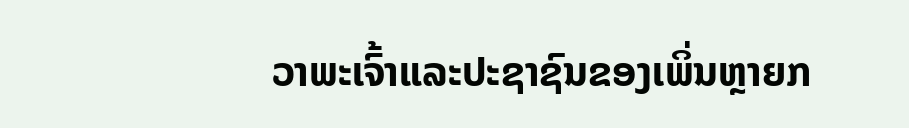ວາພະເຈົ້າແລະປະຊາຊົນຂອງເພິ່ນຫຼາຍກ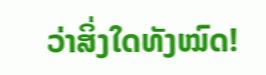ວ່າສິ່ງໃດທັງໝົດ!